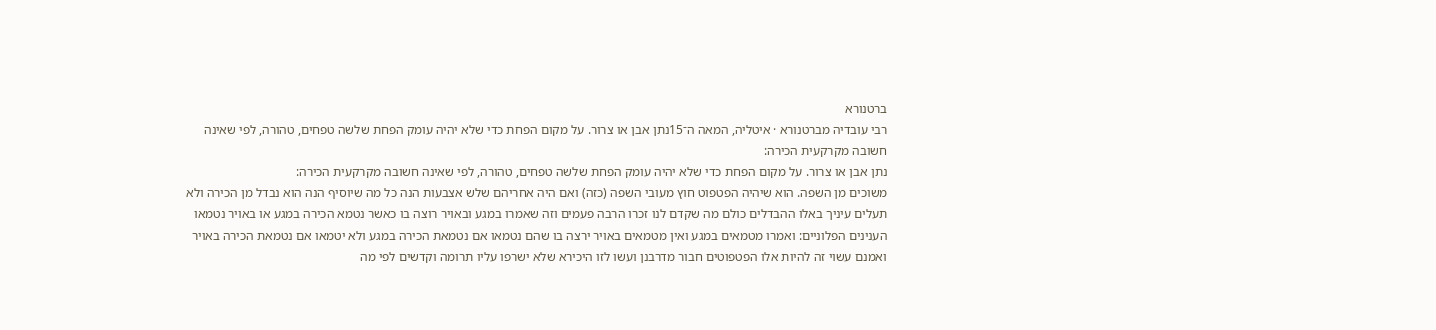ברטנורא
רבי עובדיה מברטנורא · איטליה, המאה ה־15נתן אבן או צרור. על מקום הפחת כדי שלא יהיה עומק הפחת שלשה טפחים, טהורה, לפי שאינה חשובה מקרקעית הכירה:
נתן אבן או צרור. על מקום הפחת כדי שלא יהיה עומק הפחת שלשה טפחים, טהורה, לפי שאינה חשובה מקרקעית הכירה:
משוכים מן השפה. הוא שיהיה הפטפוט חוץ מעובי השפה (כזה) ואם היה אחריהם שלש אצבעות הנה כל מה שיוסיף הנה הוא נבדל מן הכירה ולא תעלים עיניך באלו ההבדלים כולם מה שקדם לנו זכרו הרבה פעמים וזה שאמרו במגע ובאויר רוצה בו כאשר נטמא הכירה במגע או באויר נטמאו הענינים הפלוניים: ואמרו מטמאים במגע ואין מטמאים באויר ירצה בו שהם נטמאו אם נטמאת הכירה במגע ולא יטמאו אם נטמאת הכירה באויר ואמנם עשוי זה להיות אלו הפטפוטים חבור מדרבנן ועשו לזו היכירא שלא ישרפו עליו תרומה וקדשים לפי מה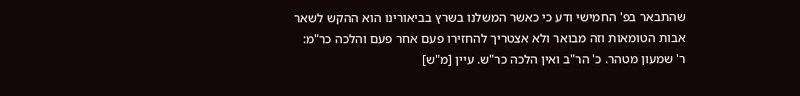שהתבאר בפ' החמישי ודע כי כאשר המשלנו בשרץ בביאורינו הוא ההקש לשאר אבות הטומאות וזה מבואר ולא אצטריך להחזירו פעם אחר פעם והלכה כר"מ:
ר' שמעון מטהר. כ' הר"ב ואין הלכה כר"ש. עיין [מ"ש]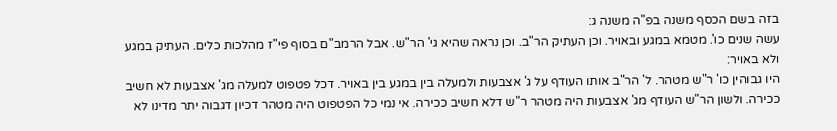בזה בשם הכסף משנה בפ"ה משנה ג:
עשה שנים כו'. מטמא במגע ובאויר. וכן העתיק הר"ב. וכן נראה שהיא גי' הר"ש. אבל הרמב"ם בסוף פי"ז מהלכות כלים. העתיק במגע ולא באויר:
היו גבוהין כו' ר"ש מטהר. ל' הר"ב אותו העודף על ג' אצבעות ולמעלה בין במגע בין באויר. דכל פטפוט למעלה מג' אצבעות לא חשיב ככירה. ולשון הר"ש העודף מג' אצבעות היה מטהר ר"ש דלא חשיב ככירה. אי נמי כל הפטפוט היה מטהר דכיון דגבוה יתר מדינו לא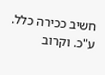חשיב ככירה כלל. ע"כ. וקרוב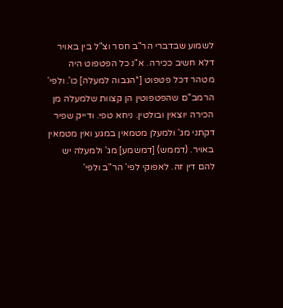לשמוע שבדברי הר"ב חסר וצ"ל בין באויר דלא חשיב ככירה. א"נ כל הפטפוט היה מטהר דכל פטפוט [*הגבוה למעלה] כו'. ולפי' הרמב"ם שהפטפוטין הן קצוות שלמעלה מן הכירה יוצאין ובולטין. ניחא טפי. ודייק שפיר דקתני מג' ולמעלן מטמאין במגע ואין מטמאין באויר. (דממש) [דמשמע] מג' ולמעלה יש להם דין זה. לאפוקי לפי' הר"ב ולפי'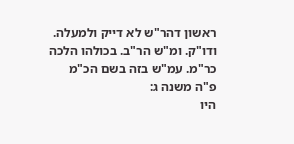ראשון דהר"ש לא דייק ולמעלה. ודו"ק. ומ"ש הר"ב. בכולהו הלכה כר"מ. עמ"ש בזה בשם הכ"מ פ"ה משנה ג:
היו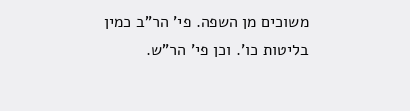משוכים מן השפה. פי' הר"ב כמין בליטות כו'. וכן פי' הר"ש.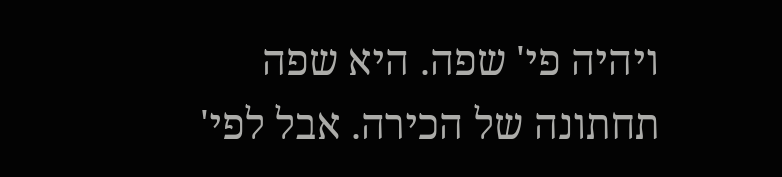ויהיה פי' שפה. היא שפה תחתונה של הכירה. אבל לפי'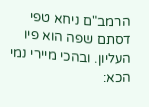הרמב"ם ניחא טפי דסתם שפה הוא פיו העליון. ובהכי מיירי נמי הכא: